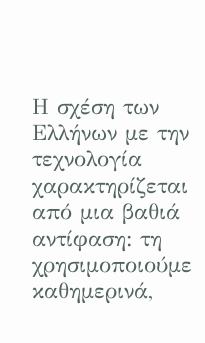Η σχέση των Ελλήνων με την τεχνολογία χαρακτηρίζεται από μια βαθιά αντίφαση: τη χρησιμοποιούμε καθημερινά,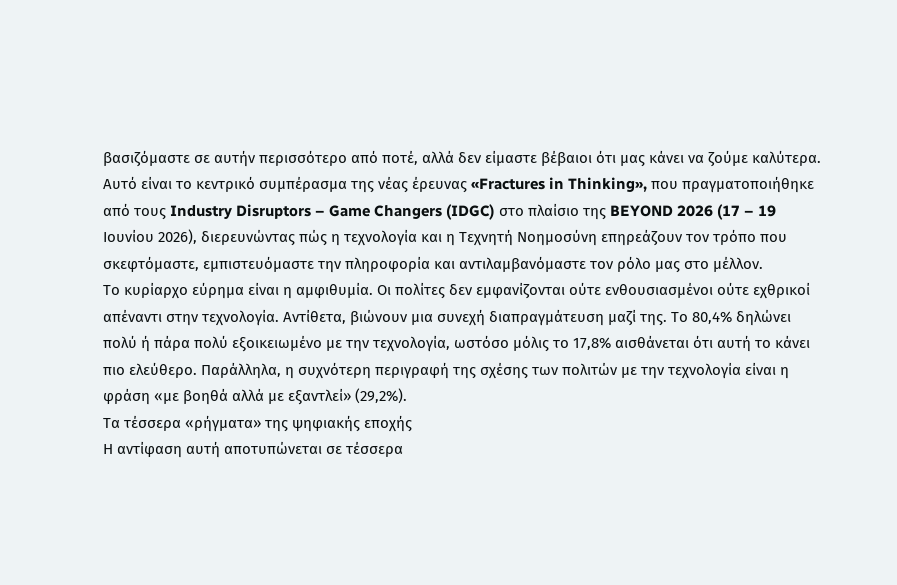βασιζόμαστε σε αυτήν περισσότερο από ποτέ, αλλά δεν είμαστε βέβαιοι ότι μας κάνει να ζούμε καλύτερα.
Αυτό είναι το κεντρικό συμπέρασμα της νέας έρευνας «Fractures in Thinking», που πραγματοποιήθηκε από τους Industry Disruptors – Game Changers (IDGC) στο πλαίσιο της BEYOND 2026 (17 – 19 Ιουνίου 2026), διερευνώντας πώς η τεχνολογία και η Τεχνητή Νοημοσύνη επηρεάζουν τον τρόπο που σκεφτόμαστε, εμπιστευόμαστε την πληροφορία και αντιλαμβανόμαστε τον ρόλο μας στο μέλλον.
Το κυρίαρχο εύρημα είναι η αμφιθυμία. Οι πολίτες δεν εμφανίζονται ούτε ενθουσιασμένοι ούτε εχθρικοί απέναντι στην τεχνολογία. Αντίθετα, βιώνουν μια συνεχή διαπραγμάτευση μαζί της. Το 80,4% δηλώνει πολύ ή πάρα πολύ εξοικειωμένο με την τεχνολογία, ωστόσο μόλις το 17,8% αισθάνεται ότι αυτή το κάνει πιο ελεύθερο. Παράλληλα, η συχνότερη περιγραφή της σχέσης των πολιτών με την τεχνολογία είναι η φράση «με βοηθά αλλά με εξαντλεί» (29,2%).
Τα τέσσερα «ρήγματα» της ψηφιακής εποχής
Η αντίφαση αυτή αποτυπώνεται σε τέσσερα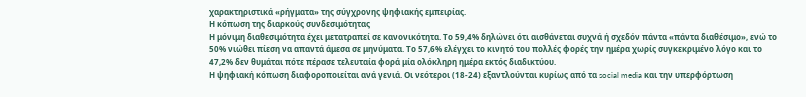χαρακτηριστικά «ρήγματα» της σύγχρονης ψηφιακής εμπειρίας.
Η κόπωση της διαρκούς συνδεσιμότητας
Η μόνιμη διαθεσιμότητα έχει μετατραπεί σε κανονικότητα. Το 59,4% δηλώνει ότι αισθάνεται συχνά ή σχεδόν πάντα «πάντα διαθέσιμο», ενώ το 50% νιώθει πίεση να απαντά άμεσα σε μηνύματα. Το 57,6% ελέγχει το κινητό του πολλές φορές την ημέρα χωρίς συγκεκριμένο λόγο και το 47,2% δεν θυμάται πότε πέρασε τελευταία φορά μία ολόκληρη ημέρα εκτός διαδικτύου.
Η ψηφιακή κόπωση διαφοροποιείται ανά γενιά. Οι νεότεροι (18-24) εξαντλούνται κυρίως από τα social media και την υπερφόρτωση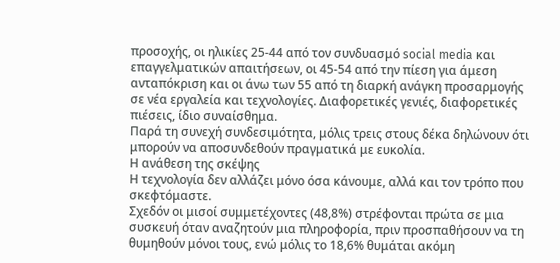προσοχής, οι ηλικίες 25-44 από τον συνδυασμό social media και επαγγελματικών απαιτήσεων, οι 45-54 από την πίεση για άμεση ανταπόκριση και οι άνω των 55 από τη διαρκή ανάγκη προσαρμογής σε νέα εργαλεία και τεχνολογίες. Διαφορετικές γενιές, διαφορετικές πιέσεις, ίδιο συναίσθημα.
Παρά τη συνεχή συνδεσιμότητα, μόλις τρεις στους δέκα δηλώνουν ότι μπορούν να αποσυνδεθούν πραγματικά με ευκολία.
Η ανάθεση της σκέψης
Η τεχνολογία δεν αλλάζει μόνο όσα κάνουμε, αλλά και τον τρόπο που σκεφτόμαστε.
Σχεδόν οι μισοί συμμετέχοντες (48,8%) στρέφονται πρώτα σε μια συσκευή όταν αναζητούν μια πληροφορία, πριν προσπαθήσουν να τη θυμηθούν μόνοι τους, ενώ μόλις το 18,6% θυμάται ακόμη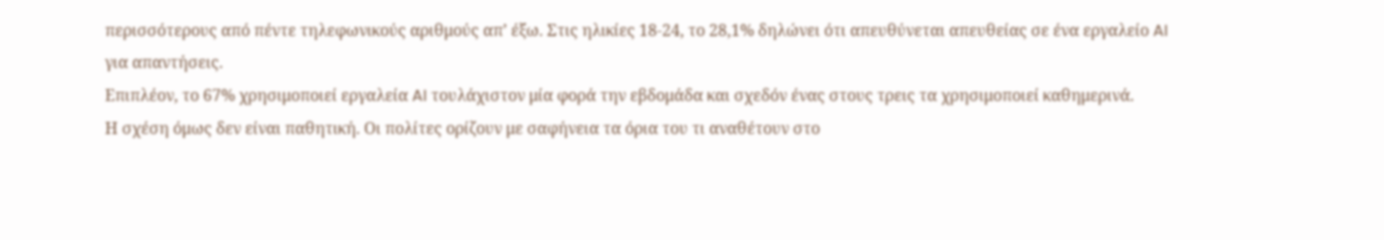περισσότερους από πέντε τηλεφωνικούς αριθμούς απ’ έξω. Στις ηλικίες 18-24, το 28,1% δηλώνει ότι απευθύνεται απευθείας σε ένα εργαλείο AI για απαντήσεις.
Επιπλέον, το 67% χρησιμοποιεί εργαλεία AI τουλάχιστον μία φορά την εβδομάδα και σχεδόν ένας στους τρεις τα χρησιμοποιεί καθημερινά.
Η σχέση όμως δεν είναι παθητική. Οι πολίτες ορίζουν με σαφήνεια τα όρια του τι αναθέτουν στο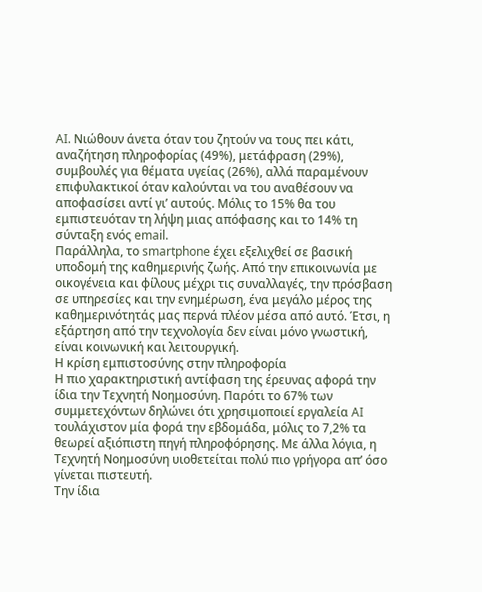AI. Νιώθουν άνετα όταν του ζητούν να τους πει κάτι, αναζήτηση πληροφορίας (49%), μετάφραση (29%), συμβουλές για θέματα υγείας (26%), αλλά παραμένουν επιφυλακτικοί όταν καλούνται να του αναθέσουν να αποφασίσει αντί γι’ αυτούς. Μόλις το 15% θα του εμπιστευόταν τη λήψη μιας απόφασης και το 14% τη σύνταξη ενός email.
Παράλληλα, το smartphone έχει εξελιχθεί σε βασική υποδομή της καθημερινής ζωής. Από την επικοινωνία με οικογένεια και φίλους μέχρι τις συναλλαγές, την πρόσβαση σε υπηρεσίες και την ενημέρωση, ένα μεγάλο μέρος της καθημερινότητάς μας περνά πλέον μέσα από αυτό. Έτσι, η εξάρτηση από την τεχνολογία δεν είναι μόνο γνωστική, είναι κοινωνική και λειτουργική.
Η κρίση εμπιστοσύνης στην πληροφορία
Η πιο χαρακτηριστική αντίφαση της έρευνας αφορά την ίδια την Τεχνητή Νοημοσύνη. Παρότι το 67% των συμμετεχόντων δηλώνει ότι χρησιμοποιεί εργαλεία AI τουλάχιστον μία φορά την εβδομάδα, μόλις το 7,2% τα θεωρεί αξιόπιστη πηγή πληροφόρησης. Με άλλα λόγια, η Τεχνητή Νοημοσύνη υιοθετείται πολύ πιο γρήγορα απ’ όσο γίνεται πιστευτή.
Την ίδια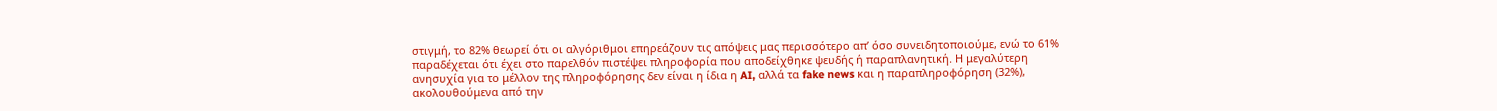στιγμή, το 82% θεωρεί ότι οι αλγόριθμοι επηρεάζουν τις απόψεις μας περισσότερο απ’ όσο συνειδητοποιούμε, ενώ το 61% παραδέχεται ότι έχει στο παρελθόν πιστέψει πληροφορία που αποδείχθηκε ψευδής ή παραπλανητική. Η μεγαλύτερη ανησυχία για το μέλλον της πληροφόρησης δεν είναι η ίδια η AI, αλλά τα fake news και η παραπληροφόρηση (32%), ακολουθούμενα από την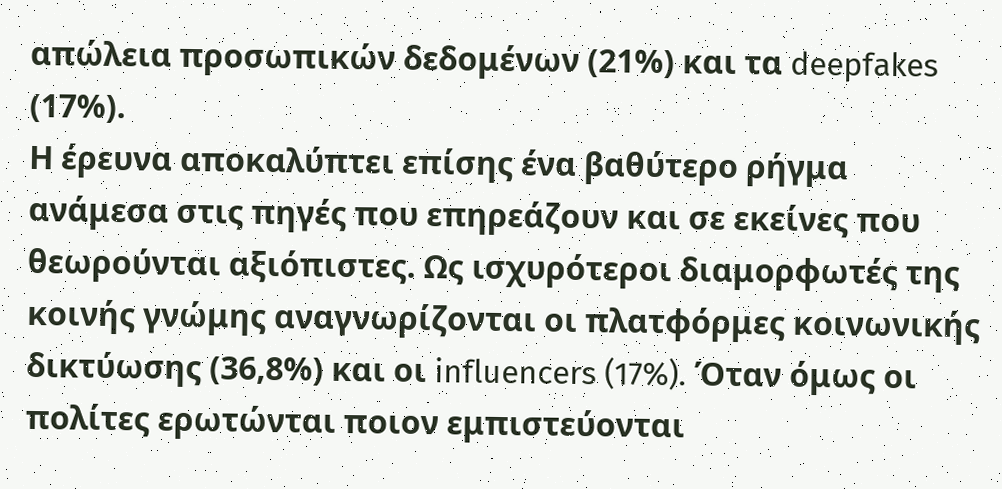απώλεια προσωπικών δεδομένων (21%) και τα deepfakes (17%).
Η έρευνα αποκαλύπτει επίσης ένα βαθύτερο ρήγμα ανάμεσα στις πηγές που επηρεάζουν και σε εκείνες που θεωρούνται αξιόπιστες. Ως ισχυρότεροι διαμορφωτές της κοινής γνώμης αναγνωρίζονται οι πλατφόρμες κοινωνικής δικτύωσης (36,8%) και οι influencers (17%). Όταν όμως οι πολίτες ερωτώνται ποιον εμπιστεύονται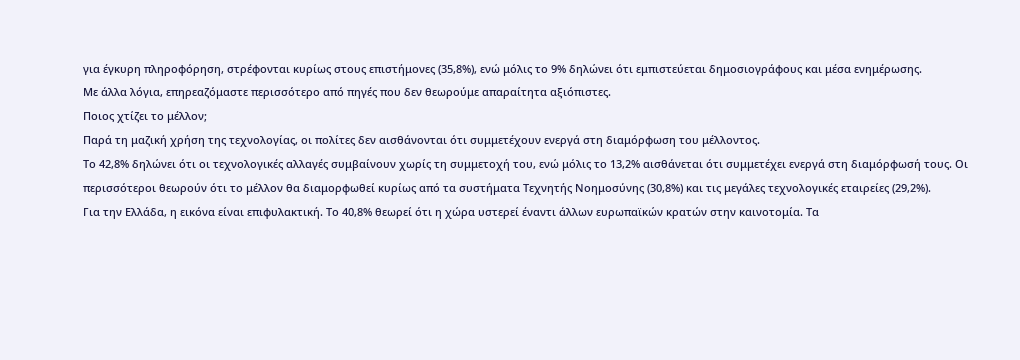για έγκυρη πληροφόρηση, στρέφονται κυρίως στους επιστήμονες (35,8%), ενώ μόλις το 9% δηλώνει ότι εμπιστεύεται δημοσιογράφους και μέσα ενημέρωσης.
Με άλλα λόγια, επηρεαζόμαστε περισσότερο από πηγές που δεν θεωρούμε απαραίτητα αξιόπιστες.
Ποιος χτίζει το μέλλον;
Παρά τη μαζική χρήση της τεχνολογίας, οι πολίτες δεν αισθάνονται ότι συμμετέχουν ενεργά στη διαμόρφωση του μέλλοντος.
Το 42,8% δηλώνει ότι οι τεχνολογικές αλλαγές συμβαίνουν χωρίς τη συμμετοχή του, ενώ μόλις το 13,2% αισθάνεται ότι συμμετέχει ενεργά στη διαμόρφωσή τους. Οι περισσότεροι θεωρούν ότι το μέλλον θα διαμορφωθεί κυρίως από τα συστήματα Τεχνητής Νοημοσύνης (30,8%) και τις μεγάλες τεχνολογικές εταιρείες (29,2%).
Για την Ελλάδα, η εικόνα είναι επιφυλακτική. Το 40,8% θεωρεί ότι η χώρα υστερεί έναντι άλλων ευρωπαϊκών κρατών στην καινοτομία. Τα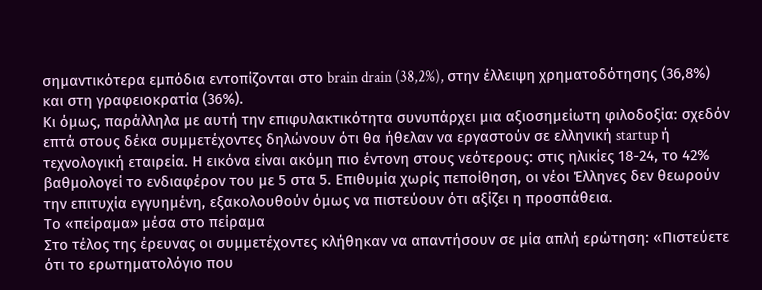σημαντικότερα εμπόδια εντοπίζονται στο brain drain (38,2%), στην έλλειψη χρηματοδότησης (36,8%) και στη γραφειοκρατία (36%).
Κι όμως, παράλληλα με αυτή την επιφυλακτικότητα συνυπάρχει μια αξιοσημείωτη φιλοδοξία: σχεδόν επτά στους δέκα συμμετέχοντες δηλώνουν ότι θα ήθελαν να εργαστούν σε ελληνική startup ή τεχνολογική εταιρεία. Η εικόνα είναι ακόμη πιο έντονη στους νεότερους: στις ηλικίες 18-24, το 42% βαθμολογεί το ενδιαφέρον του με 5 στα 5. Επιθυμία χωρίς πεποίθηση, οι νέοι Έλληνες δεν θεωρούν την επιτυχία εγγυημένη, εξακολουθούν όμως να πιστεύουν ότι αξίζει η προσπάθεια.
Το «πείραμα» μέσα στο πείραμα
Στο τέλος της έρευνας οι συμμετέχοντες κλήθηκαν να απαντήσουν σε μία απλή ερώτηση: «Πιστεύετε ότι το ερωτηματολόγιο που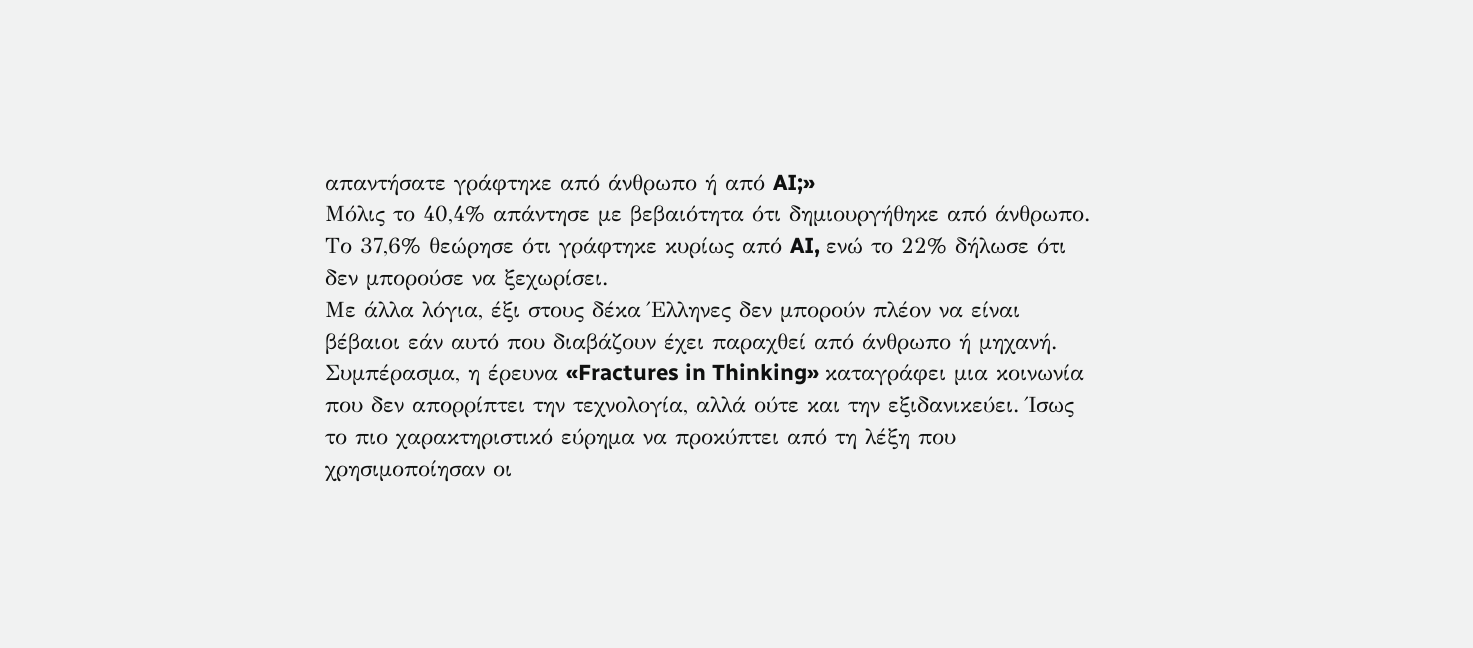απαντήσατε γράφτηκε από άνθρωπο ή από AI;»
Μόλις το 40,4% απάντησε με βεβαιότητα ότι δημιουργήθηκε από άνθρωπο. Το 37,6% θεώρησε ότι γράφτηκε κυρίως από AI, ενώ το 22% δήλωσε ότι δεν μπορούσε να ξεχωρίσει.
Με άλλα λόγια, έξι στους δέκα Έλληνες δεν μπορούν πλέον να είναι βέβαιοι εάν αυτό που διαβάζουν έχει παραχθεί από άνθρωπο ή μηχανή.
Συμπέρασμα, η έρευνα «Fractures in Thinking» καταγράφει μια κοινωνία που δεν απορρίπτει την τεχνολογία, αλλά ούτε και την εξιδανικεύει. Ίσως το πιο χαρακτηριστικό εύρημα να προκύπτει από τη λέξη που χρησιμοποίησαν οι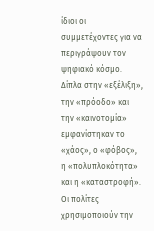ίδιοι οι συμμετέχοντες για να περιγράψουν τον ψηφιακό κόσμο. Δίπλα στην «εξέλιξη», την «πρόοδο» και την «καινοτομία» εμφανίστηκαν το «χάος», ο «φόβος», η «πολυπλοκότητα» και η «καταστροφή». Οι πολίτες χρησιμοποιούν την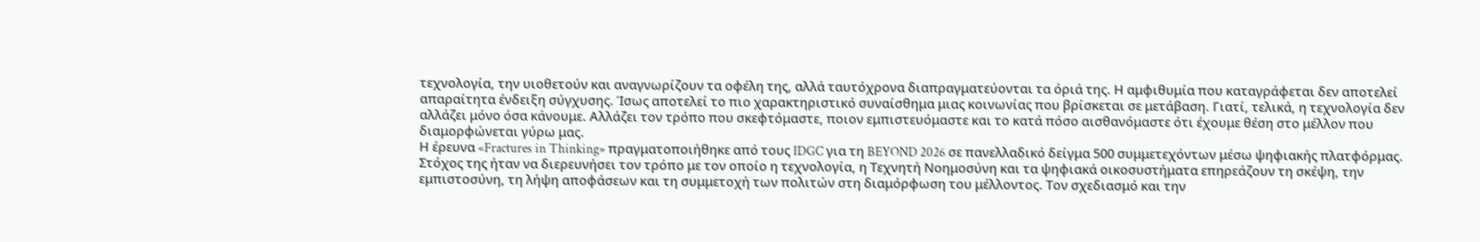τεχνολογία, την υιοθετούν και αναγνωρίζουν τα οφέλη της, αλλά ταυτόχρονα διαπραγματεύονται τα όριά της. Η αμφιθυμία που καταγράφεται δεν αποτελεί απαραίτητα ένδειξη σύγχυσης. Ίσως αποτελεί το πιο χαρακτηριστικό συναίσθημα μιας κοινωνίας που βρίσκεται σε μετάβαση. Γιατί, τελικά, η τεχνολογία δεν αλλάζει μόνο όσα κάνουμε. Αλλάζει τον τρόπο που σκεφτόμαστε, ποιον εμπιστευόμαστε και το κατά πόσο αισθανόμαστε ότι έχουμε θέση στο μέλλον που διαμορφώνεται γύρω μας.
Η έρευνα «Fractures in Thinking» πραγματοποιήθηκε από τους IDGC για τη BEYOND 2026 σε πανελλαδικό δείγμα 500 συμμετεχόντων μέσω ψηφιακής πλατφόρμας. Στόχος της ήταν να διερευνήσει τον τρόπο με τον οποίο η τεχνολογία, η Τεχνητή Νοημοσύνη και τα ψηφιακά οικοσυστήματα επηρεάζουν τη σκέψη, την εμπιστοσύνη, τη λήψη αποφάσεων και τη συμμετοχή των πολιτών στη διαμόρφωση του μέλλοντος. Τον σχεδιασμό και την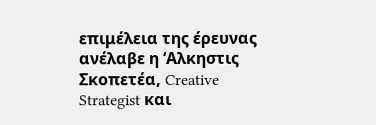επιμέλεια της έρευνας ανέλαβε η ‘Αλκηστις Σκοπετέα, Creative Strategist και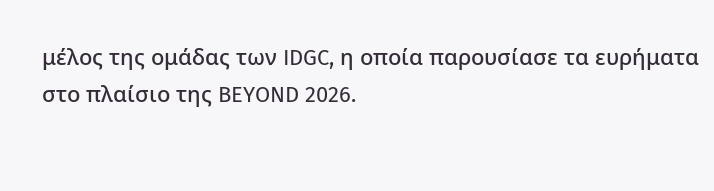μέλος της ομάδας των IDGC, η οποία παρουσίασε τα ευρήματα στο πλαίσιο της BEYOND 2026.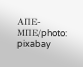ΑΠΕ-ΜΠΕ/photo: pixabay